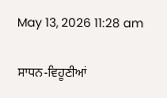May 13, 2026 11:28 am

ਸਾਧਨ-ਵਿਹੂਣੀਆਂ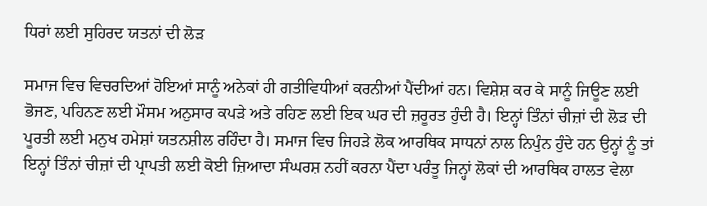ਧਿਰਾਂ ਲਈ ਸੁਹਿਰਦ ਯਤਨਾਂ ਦੀ ਲੋੜ

ਸਮਾਜ ਵਿਚ ਵਿਚਰਦਿਆਂ ਹੋਇਆਂ ਸਾਨੂੰ ਅਨੇਕਾਂ ਹੀ ਗਤੀਵਿਧੀਆਂ ਕਰਨੀਆਂ ਪੈਂਦੀਆਂ ਹਨ। ਵਿਸ਼ੇਸ਼ ਕਰ ਕੇ ਸਾਨੂੰ ਜਿਊਣ ਲਈ ਭੋਜਣ, ਪਹਿਨਣ ਲਈ ਮੌਸਮ ਅਨੁਸਾਰ ਕਪੜੇ ਅਤੇ ਰਹਿਣ ਲਈ ਇਕ ਘਰ ਦੀ ਜ਼ਰੂਰਤ ਹੁੰਦੀ ਹੈ। ਇਨ੍ਹਾਂ ਤਿੰਨਾਂ ਚੀਜ਼ਾਂ ਦੀ ਲੋੜ ਦੀ ਪੂਰਤੀ ਲਈ ਮਨੁਖ ਹਮੇਸ਼ਾਂ ਯਤਨਸ਼ੀਲ ਰਹਿੰਦਾ ਹੈ। ਸਮਾਜ ਵਿਚ ਜਿਹੜੇ ਲੋਕ ਆਰਥਿਕ ਸਾਧਨਾਂ ਨਾਲ ਨਿਪੁੰਨ ਹੁੰਦੇ ਹਨ ਉਨ੍ਹਾਂ ਨੂੰ ਤਾਂ ਇਨ੍ਹਾਂ ਤਿੰਨਾਂ ਚੀਜ਼ਾਂ ਦੀ ਪ੍ਰਾਪਤੀ ਲਈ ਕੋਈ ਜ਼ਿਆਦਾ ਸੰਘਰਸ਼ ਨਹੀਂ ਕਰਨਾ ਪੈਂਦਾ ਪਰੰਤੂ ਜਿਨ੍ਹਾਂ ਲੋਕਾਂ ਦੀ ਆਰਥਿਕ ਹਾਲਤ ਵੇਲਾ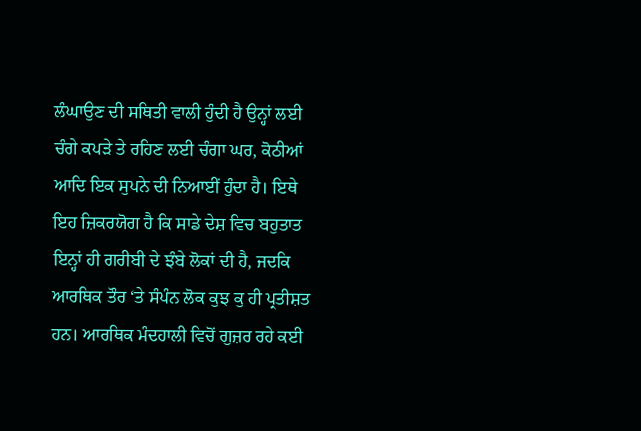ਲੰਘਾਉਣ ਦੀ ਸਥਿਤੀ ਵਾਲੀ ਹੁੰਦੀ ਹੈ ਉਨ੍ਹਾਂ ਲਈ ਚੰਗੇ ਕਪੜੇ ਤੇ ਰਹਿਣ ਲਈ ਚੰਗਾ ਘਰ, ਕੋਠੀਆਂ ਆਦਿ ਇਕ ਸੁਪਨੇ ਦੀ ਨਿਆਈਂ ਹੁੰਦਾ ਹੈ। ਇਥੇ ਇਹ ਜ਼ਿਕਰਯੋਗ ਹੈ ਕਿ ਸਾਡੇ ਦੇਸ਼ ਵਿਚ ਬਹੁਤਾਤ ਇਨ੍ਹਾਂ ਹੀ ਗਰੀਬੀ ਦੇ ਝੰਬੇ ਲੋਕਾਂ ਦੀ ਹੈ, ਜਦਕਿ ਆਰਥਿਕ ਤੌਰ ‘ਤੇ ਸੰਪੰਨ ਲੋਕ ਕੁਝ ਕੁ ਹੀ ਪ੍ਰਤੀਸ਼ਤ ਹਨ। ਆਰਥਿਕ ਮੰਦਹਾਲੀ ਵਿਚੋਂ ਗੁਜ਼ਰ ਰਹੇ ਕਈ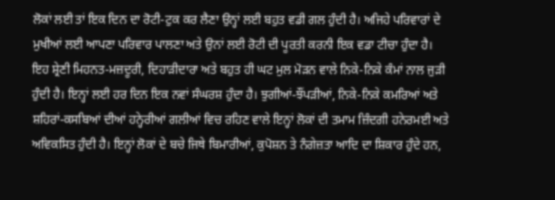ਲੋਕਾਂ ਲਈ ਤਾਂ ਇਕ ਦਿਨ ਦਾ ਰੋਟੀ-ਟੁਕ ਕਰ ਲੈਣਾ ਉਨ੍ਹਾਂ ਲਈ ਬਹੁਤ ਵਡੀ ਗਲ ਹੁੰਦੀ ਹੈ। ਅਜਿਹੇ ਪਰਿਵਾਰਾਂ ਦੇ ਮੁਖੀਆਂ ਲਈ ਆਪਣਾ ਪਰਿਵਾਰ ਪਾਲਣਾ ਅਤੇ ਉਨਾਂ ਲਈ ਰੋਟੀ ਦੀ ਪੂਰਤੀ ਕਰਨੀ ਇਕ ਵਡਾ ਟੀਚਾ ਹੁੰਦਾ ਹੈ। ਇਹ ਸ਼੍ਰੇਣੀ ਮਿਹਨਤ-ਮਜ਼ਦੂਰੀ, ਦਿਹਾੜੀਦਾਰਾ ਅਤੇ ਬਹੁਤ ਹੀ ਘਟ ਮੁਲ ਮੋੜਨ ਵਾਲੇ ਨਿਕੇ-ਨਿਕੇ ਕੰਮਾਂ ਨਾਲ ਜੁੜੀ ਹੁੰਦੀ ਹੈ। ਇਨ੍ਹਾਂ ਲਈ ਹਰ ਦਿਨ ਇਕ ਨਵਾਂ ਸੰਘਰਸ਼ ਹੁੰਦਾ ਹੈ। ਝੁਗੀਆਂ-ਝੌਂਪੜੀਆਂ, ਨਿਕੇ-ਨਿਕੇ ਕਮਰਿਆਂ ਅਤੇ ਸ਼ਹਿਰਾਂ-ਕਸਬਿਆਂ ਦੀਆਂ ਹਨ੍ਹੇਰੀਆਂ ਗਲੀਆਂ ਵਿਚ ਰਹਿਣ ਵਾਲੇ ਇਨ੍ਹਾਂ ਲੋਕਾਂ ਦੀ ਤਮਾਮ ਜ਼ਿੰਦਗੀ ਹਨੇਰਮਈ ਅਤੇ ਅਵਿਕਸਿਤ ਹੁੰਦੀ ਹੈ। ਇਨ੍ਹਾਂ ਲੋਕਾਂ ਦੇ ਬਚੇ ਜਿਥੇ ਬਿਮਾਰੀਆਂ, ਕੁਪੋਸ਼ਨ ਤੇ ਨੰਗੇਜ਼ਤਾ ਆਦਿ ਦਾ ਸ਼ਿਕਾਰ ਹੁੰਦੇ ਹਨ,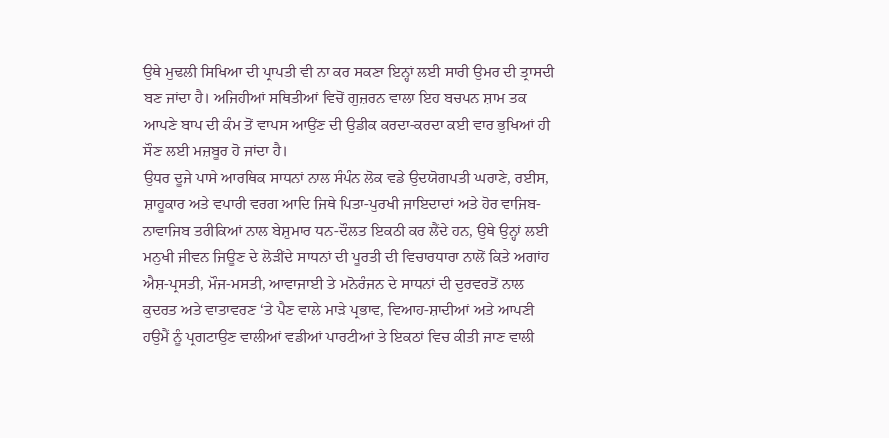ਉਥੇ ਮੁਢਲੀ ਸਿਖਿਆ ਦੀ ਪ੍ਰਾਪਤੀ ਵੀ ਨਾ ਕਰ ਸਕਣਾ ਇਨ੍ਹਾਂ ਲਈ ਸਾਰੀ ਉਮਰ ਦੀ ਤ੍ਰਾਸਦੀ ਬਣ ਜਾਂਦਾ ਹੈ। ਅਜਿਹੀਆਂ ਸਥਿਤੀਆਂ ਵਿਚੋਂ ਗੁਜ਼ਰਨ ਵਾਲਾ ਇਹ ਬਚਪਨ ਸ਼ਾਮ ਤਕ ਆਪਣੇ ਬਾਪ ਦੀ ਕੰਮ ਤੋਂ ਵਾਪਸ ਆਉਂਣ ਦੀ ਉਡੀਕ ਕਰਦਾ-ਕਰਦਾ ਕਈ ਵਾਰ ਭੁਖਿਆਂ ਹੀ ਸੌਣ ਲਈ ਮਜ਼ਬੂਰ ਹੋ ਜਾਂਦਾ ਹੈ।
ਉਧਰ ਦੂਜੇ ਪਾਸੇ ਆਰਥਿਕ ਸਾਧਨਾਂ ਨਾਲ ਸੰਪੰਨ ਲੋਕ ਵਡੇ ਉਦਯੋਗਪਤੀ ਘਰਾਣੇ, ਰਈਸ, ਸ਼ਾਹੂਕਾਰ ਅਤੇ ਵਪਾਰੀ ਵਰਗ ਆਦਿ ਜਿਥੇ ਪਿਤਾ-ਪੁਰਖੀ ਜਾਇਦਾਦਾਂ ਅਤੇ ਹੋਰ ਵਾਜਿਬ-ਨਾਵਾਜਿਬ ਤਰੀਕਿਆਂ ਨਾਲ ਬੇਸ਼ੁਮਾਰ ਧਨ-ਦੌਲਤ ਇਕਠੀ ਕਰ ਲੈਂਦੇ ਹਨ, ਉਥੇ ਉਨ੍ਹਾਂ ਲਈ ਮਨੁਖੀ ਜੀਵਨ ਜਿਊਣ ਦੇ ਲੋੜੀਂਦੇ ਸਾਧਨਾਂ ਦੀ ਪੂਰਤੀ ਦੀ ਵਿਚਾਰਧਾਰਾ ਨਾਲੋਂ ਕਿਤੇ ਅਗਾਂਹ ਐਸ਼-ਪ੍ਰਸਤੀ, ਮੌਜ-ਮਸਤੀ, ਆਵਾਜਾਈ ਤੇ ਮਨੋਰੰਜਨ ਦੇ ਸਾਧਨਾਂ ਦੀ ਦੁਰਵਰਤੋਂ ਨਾਲ ਕੁਦਰਤ ਅਤੇ ਵਾਤਾਵਰਣ ‘ਤੇ ਪੈਣ ਵਾਲੇ ਮਾੜੇ ਪ੍ਰਭਾਵ, ਵਿਆਹ-ਸ਼ਾਦੀਆਂ ਅਤੇ ਆਪਣੀ ਹਉਮੈਂ ਨੂੰ ਪ੍ਰਗਟਾਉਣ ਵਾਲੀਆਂ ਵਡੀਆਂ ਪਾਰਟੀਆਂ ਤੇ ਇਕਠਾਂ ਵਿਚ ਕੀਤੀ ਜਾਣ ਵਾਲੀ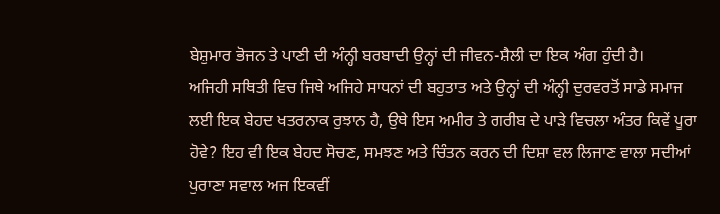ਬੇਸ਼ੁਮਾਰ ਭੋਜਨ ਤੇ ਪਾਣੀ ਦੀ ਅੰਨ੍ਹੀ ਬਰਬਾਦੀ ਉਨ੍ਹਾਂ ਦੀ ਜੀਵਨ-ਸ਼ੈਲੀ ਦਾ ਇਕ ਅੰਗ ਹੁੰਦੀ ਹੈ।
ਅਜਿਹੀ ਸਥਿਤੀ ਵਿਚ ਜਿਥੇ ਅਜਿਹੇ ਸਾਧਨਾਂ ਦੀ ਬਹੁਤਾਤ ਅਤੇ ਉਨ੍ਹਾਂ ਦੀ ਅੰਨ੍ਹੀ ਦੁਰਵਰਤੋਂ ਸਾਡੇ ਸਮਾਜ ਲਈ ਇਕ ਬੇਹਦ ਖਤਰਨਾਕ ਰੁਝਾਨ ਹੈ, ਉਥੇ ਇਸ ਅਮੀਰ ਤੇ ਗਰੀਬ ਦੇ ਪਾੜੇ ਵਿਚਲਾ ਅੰਤਰ ਕਿਵੇਂ ਪੂਰਾ ਹੋਵੇ? ਇਹ ਵੀ ਇਕ ਬੇਹਦ ਸੋਚਣ, ਸਮਝਣ ਅਤੇ ਚਿੰਤਨ ਕਰਨ ਦੀ ਦਿਸ਼ਾ ਵਲ ਲਿਜਾਣ ਵਾਲਾ ਸਦੀਆਂ ਪੁਰਾਣਾ ਸਵਾਲ ਅਜ ਇਕਵੀਂ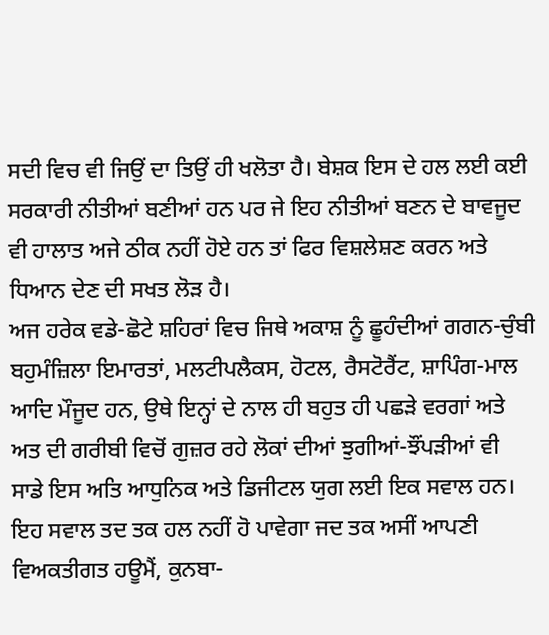ਸਦੀ ਵਿਚ ਵੀ ਜਿਉਂ ਦਾ ਤਿਉਂ ਹੀ ਖਲੋਤਾ ਹੈ। ਬੇਸ਼ਕ ਇਸ ਦੇ ਹਲ ਲਈ ਕਈ ਸਰਕਾਰੀ ਨੀਤੀਆਂ ਬਣੀਆਂ ਹਨ ਪਰ ਜੇ ਇਹ ਨੀਤੀਆਂ ਬਣਨ ਦੇ ਬਾਵਜੂਦ ਵੀ ਹਾਲਾਤ ਅਜੇ ਠੀਕ ਨਹੀਂ ਹੋਏ ਹਨ ਤਾਂ ਫਿਰ ਵਿਸ਼ਲੇਸ਼ਣ ਕਰਨ ਅਤੇ ਧਿਆਨ ਦੇਣ ਦੀ ਸਖਤ ਲੋੜ ਹੈ।
ਅਜ ਹਰੇਕ ਵਡੇ-ਛੋਟੇ ਸ਼ਹਿਰਾਂ ਵਿਚ ਜਿਥੇ ਅਕਾਸ਼ ਨੂੰ ਛੂਹੰਦੀਆਂ ਗਗਨ-ਚੁੰਬੀ ਬਹੁਮੰਜ਼ਿਲਾ ਇਮਾਰਤਾਂ, ਮਲਟੀਪਲੈਕਸ, ਹੋਟਲ, ਰੈਸਟੋਰੈਂਟ, ਸ਼ਾਪਿੰਗ-ਮਾਲ ਆਦਿ ਮੌਜੂਦ ਹਨ, ਉਥੇ ਇਨ੍ਹਾਂ ਦੇ ਨਾਲ ਹੀ ਬਹੁਤ ਹੀ ਪਛੜੇ ਵਰਗਾਂ ਅਤੇ ਅਤ ਦੀ ਗਰੀਬੀ ਵਿਚੋਂ ਗੁਜ਼ਰ ਰਹੇ ਲੋਕਾਂ ਦੀਆਂ ਝੁਗੀਆਂ-ਝੌਂਪੜੀਆਂ ਵੀ ਸਾਡੇ ਇਸ ਅਤਿ ਆਧੁਨਿਕ ਅਤੇ ਡਿਜੀਟਲ ਯੁਗ ਲਈ ਇਕ ਸਵਾਲ ਹਨ। ਇਹ ਸਵਾਲ ਤਦ ਤਕ ਹਲ ਨਹੀਂ ਹੋ ਪਾਵੇਗਾ ਜਦ ਤਕ ਅਸੀਂ ਆਪਣੀ ਵਿਅਕਤੀਗਤ ਹਊਮੈਂ, ਕੁਨਬਾ-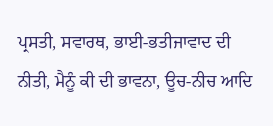ਪ੍ਰਸਤੀ, ਸਵਾਰਥ, ਭਾਈ-ਭਤੀਜਾਵਾਦ ਦੀ ਨੀਤੀ, ਮੈਨੂੰ ਕੀ ਦੀ ਭਾਵਨਾ, ਊਚ-ਨੀਚ ਆਦਿ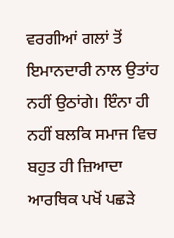ਵਰਗੀਆਂ ਗਲਾਂ ਤੋਂ ਇਮਾਨਦਾਰੀ ਨਾਲ ਉਤਾਂਹ ਨਹੀਂ ਉਠਾਂਗੇ। ਇੰਨਾ ਹੀ ਨਹੀਂ ਬਲਕਿ ਸਮਾਜ ਵਿਚ ਬਹੁਤ ਹੀ ਜ਼ਿਆਦਾ ਆਰਥਿਕ ਪਖੋਂ ਪਛੜੇ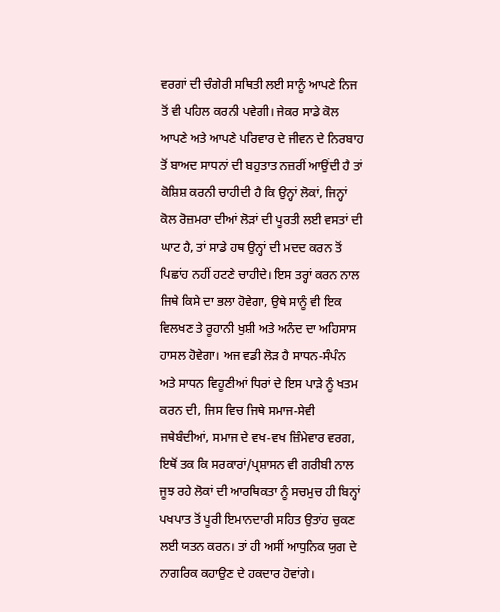ਵਰਗਾਂ ਦੀ ਚੰਗੇਰੀ ਸਥਿਤੀ ਲਈ ਸਾਨੂੰ ਆਪਣੇ ਨਿਜ ਤੋਂ ਵੀ ਪਹਿਲ ਕਰਨੀ ਪਵੇਗੀ। ਜੇਕਰ ਸਾਡੇ ਕੋਲ ਆਪਣੇ ਅਤੇ ਆਪਣੇ ਪਰਿਵਾਰ ਦੇ ਜੀਵਨ ਦੇ ਨਿਰਬਾਹ ਤੋਂ ਬਾਅਦ ਸਾਧਨਾਂ ਦੀ ਬਹੁਤਾਤ ਨਜ਼ਰੀਂ ਆਉਂਦੀ ਹੈ ਤਾਂ ਕੋਸ਼ਿਸ਼ ਕਰਨੀ ਚਾਹੀਦੀ ਹੈ ਕਿ ਉਨ੍ਹਾਂ ਲੋਕਾਂ, ਜਿਨ੍ਹਾਂ ਕੋਲ ਰੋਜ਼ਮਰਾ ਦੀਆਂ ਲੋੜਾਂ ਦੀ ਪੂਰਤੀ ਲਈ ਵਸਤਾਂ ਦੀ ਘਾਟ ਹੈ, ਤਾਂ ਸਾਡੇ ਹਥ ਉਨ੍ਹਾਂ ਦੀ ਮਦਦ ਕਰਨ ਤੋਂ ਪਿਛਾਂਹ ਨਹੀਂ ਹਟਣੇ ਚਾਹੀਦੇ। ਇਸ ਤਰ੍ਹਾਂ ਕਰਨ ਨਾਲ ਜਿਥੇ ਕਿਸੇ ਦਾ ਭਲਾ ਹੋਵੇਗਾ, ਉਥੇ ਸਾਨੂੰ ਵੀ ਇਕ ਵਿਲਖਣ ਤੇ ਰੂਹਾਨੀ ਖੁਸ਼ੀ ਅਤੇ ਅਨੰਦ ਦਾ ਅਹਿਸਾਸ ਹਾਸਲ ਹੋਵੇਗਾ। ਅਜ ਵਡੀ ਲੋੜ ਹੈ ਸਾਧਨ-ਸੰਪੰਨ ਅਤੇ ਸਾਧਨ ਵਿਹੂਣੀਆਂ ਧਿਰਾਂ ਦੇ ਇਸ ਪਾੜੇ ਨੂੰ ਖਤਮ ਕਰਨ ਦੀ, ਜਿਸ ਵਿਚ ਜਿਥੇ ਸਮਾਜ-ਸੇਵੀ ਜਥੇਬੰਦੀਆਂ, ਸਮਾਜ ਦੇ ਵਖ-ਵਖ ਜ਼ਿੰਮੇਵਾਰ ਵਰਗ, ਇਥੋਂ ਤਕ ਕਿ ਸਰਕਾਰਾਂ/ਪ੍ਰਸ਼ਾਸਨ ਵੀ ਗਰੀਬੀ ਨਾਲ ਜੂਝ ਰਹੇ ਲੋਕਾਂ ਦੀ ਆਰਥਿਕਤਾ ਨੂੰ ਸਚਮੁਚ ਹੀ ਬਿਨ੍ਹਾਂ ਪਖਪਾਤ ਤੋਂ ਪੂਰੀ ਇਮਾਨਦਾਰੀ ਸਹਿਤ ਉਤਾਂਹ ਚੁਕਣ ਲਈ ਯਤਨ ਕਰਨ। ਤਾਂ ਹੀ ਅਸੀਂ ਆਧੁਨਿਕ ਯੁਗ ਦੇ ਨਾਗਰਿਕ ਕਹਾਉਣ ਦੇ ਹਕਦਾਰ ਹੋਵਾਂਗੇ।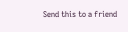Send this to a friend